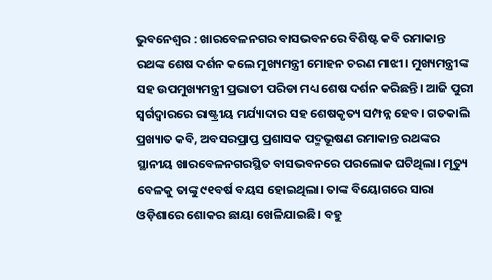ଭୁବନେଶ୍ବର : ଖାରବେଳନଗର ବାସଭବନରେ ବିଶିଷ୍ଟ କବି ରମାକାନ୍ତ ରଥଙ୍କ ଶେଷ ଦର୍ଶନ କଲେ ମୁଖ୍ୟମନ୍ତ୍ରୀ ମୋହନ ଚରଣ ମାଝୀ। ମୁଖ୍ୟମନ୍ତ୍ରୀଙ୍କ ସହ ଉପମୁଖ୍ୟମନ୍ତ୍ରୀ ପ୍ରଭାତୀ ପରିଡା ମଧ୍ୟ ଶେଷ ଦର୍ଶନ କରିଛନ୍ତି। ଆଜି ପୁରୀ ସ୍ଵର୍ଗଦ୍ଵାରରେ ରାଷ୍ଟ୍ରୀୟ ମର୍ଯ୍ୟାଦାର ସହ ଶେଷକୃତ୍ୟ ସମ୍ପନ୍ନ ହେବ। ଗତକାଲି ପ୍ରଖ୍ୟାତ କବି, ଅବସରପ୍ରାପ୍ତ ପ୍ରଶାସକ ପଦ୍ମଭୂଷଣ ରମାକାନ୍ତ ରଥଙ୍କର ସ୍ଥାନୀୟ ଖାରବେଳନଗରସ୍ଥିତ ବାସଭବନରେ ପରଲୋକ ଘଟିଥିଲା। ମୃତ୍ୟୁ ବେଳକୁ ତାଙ୍କୁ ୯୧ବର୍ଷ ବୟସ ହୋଇଥିଲା। ତାଙ୍କ ବିୟୋଗରେ ସାରା ଓଡ଼ିଶାରେ ଶୋକର ଛାୟା ଖେଳିଯାଇଛି। ବହୁ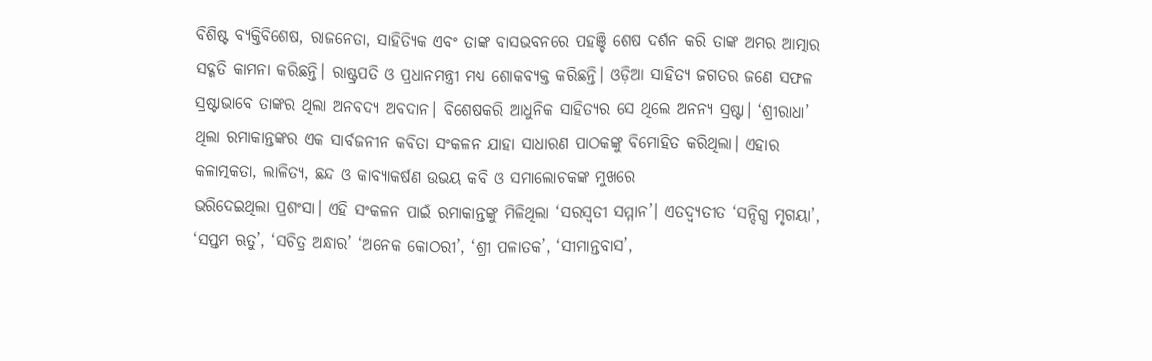ବିଶିଷ୍ଟ ବ୍ୟକ୍ତିବିଶେଷ, ରାଜନେତା, ସାହିତ୍ୟିକ ଏବଂ ତାଙ୍କ ବାସଭବନରେ ପହଞ୍ଚି ଶେଷ ଦର୍ଶନ କରି ତାଙ୍କ ଅମର ଆତ୍ମାର ସଦ୍ଗତି କାମନା କରିଛନ୍ତି। ରାଷ୍ଟ୍ରପତି ଓ ପ୍ରଧାନମନ୍ତ୍ରୀ ମଧ୍ୟ ଶୋକବ୍ୟକ୍ତ କରିଛନ୍ତି। ଓଡ଼ିଆ ସାହିତ୍ୟ ଜଗତର ଜଣେ ସଫଳ ସ୍ରଷ୍ଟାଭାବେ ତାଙ୍କର ଥିଲା ଅନବଦ୍ୟ ଅବଦାନ। ବିଶେଷକରି ଆଧୁନିକ ସାହିତ୍ୟର ସେ ଥିଲେ ଅନନ୍ୟ ସ୍ରଷ୍ଟା। ‘ଶ୍ରୀରାଧା’ ଥିଲା ରମାକାନ୍ତଙ୍କର ଏକ ସାର୍ବଜନୀନ କବିତା ସଂକଳନ ଯାହା ସାଧାରଣ ପାଠକଙ୍କୁ ବିମୋହିତ କରିଥିଲା। ଏହାର କଳାତ୍ମକତା, ଲାଳିତ୍ୟ, ଛନ୍ଦ ଓ କାବ୍ୟାକର୍ଷଣ ଉଭୟ କବି ଓ ସମାଲୋଚକଙ୍କ ମୁଖରେ
ଭରିଦେଇଥିଲା ପ୍ରଶଂସା। ଏହି ସଂକଳନ ପାଇଁ ରମାକାନ୍ତଙ୍କୁ ମିଳିଥିଲା ‘ସରସ୍ୱତୀ ସମ୍ମାନ’। ଏତଦ୍ବ୍ୟତୀତ ‘ସନ୍ଦିଗ୍ଧ ମୃଗୟା’, ‘ସପ୍ତମ ଋତୁ’, ‘ସଚିତ୍ର ଅନ୍ଧାର’ ‘ଅନେକ କୋଠରୀ’, ‘ଶ୍ରୀ ପଳାତକ’, ‘ସୀମାନ୍ତବାସ’,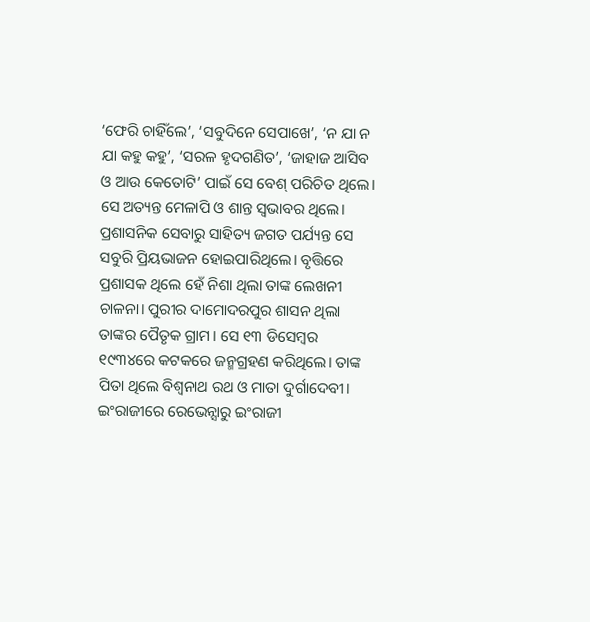‘ଫେରି ଚାହିଁଲେ’, ‘ସବୁଦିନେ ସେପାଖେ’, ‘ନ ଯା ନ ଯା କହୁ କହୁ’, ‘ସରଳ ହୃଦଗଣିତ’, ‘ଜାହାଜ ଆସିବ ଓ ଆଉ କେତୋଟି’ ପାଇଁ ସେ ବେଶ୍ ପରିଚିତ ଥିଲେ। ସେ ଅତ୍ୟନ୍ତ ମେଳାପି ଓ ଶାନ୍ତ ସ୍ବଭାବର ଥିଲେ। ପ୍ରଶାସନିକ ସେବାରୁ ସାହିତ୍ୟ ଜଗତ ପର୍ଯ୍ୟନ୍ତ ସେ ସବୁରି ପ୍ରିୟଭାଜନ ହୋଇପାରିଥିଲେ। ବୃତ୍ତିରେ ପ୍ରଶାସକ ଥିଲେ ହେଁ ନିଶା ଥିଲା ତାଙ୍କ ଲେଖନୀ ଚାଳନା। ପୁରୀର ଦାମୋଦରପୁର ଶାସନ ଥିଲା ତାଙ୍କର ପୈତୃକ ଗ୍ରାମ। ସେ ୧୩ ଡିସେମ୍ବର ୧୯୩୪ରେ କଟକରେ ଜନ୍ମଗ୍ରହଣ କରିଥିଲେ। ତାଙ୍କ ପିତା ଥିଲେ ବିଶ୍ବନାଥ ରଥ ଓ ମାତା ଦୁର୍ଗାଦେବୀ। ଇଂରାଜୀରେ ରେଭେନ୍ସାରୁ ଇଂରାଜୀ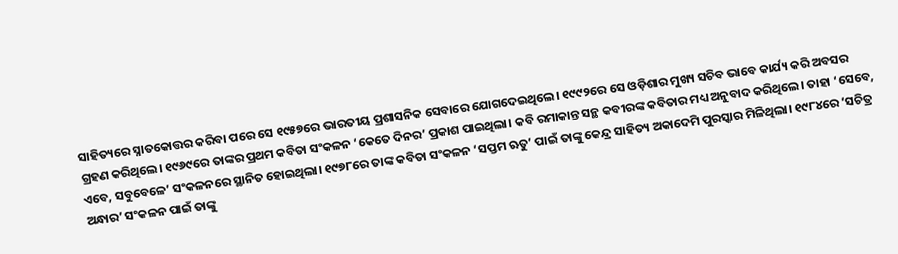ସାହିତ୍ୟରେ ସ୍ନାତକୋତ୍ତର କରିବା ପରେ ସେ ୧୯୫୭ରେ ଭାରତୀୟ ପ୍ରଶାସନିକ ସେବାରେ ଯୋଗଦେଇଥିଲେ। ୧୯୯୨ରେ ସେ ଓଡ଼ିଶାର ମୁଖ୍ୟ ସଚିବ ଭାବେ କାର୍ଯ୍ୟ କରି ଅବସର ଗ୍ରହଣ କରିଥିଲେ। ୧୯୬୯ରେ ତାଙ୍କର ପ୍ରଥମ କବିତା ସଂକଳନ ‘କେତେ ଦିନର’ ପ୍ରକାଶ ପାଇଥିଲା। କବି ରମାକାନ୍ତ ସନ୍ଥ କବୀରଙ୍କ କବିତାର ମଧ୍ୟ ଅନୁବାଦ କରିଥିଲେ। ତାହା ‘ସେବେ, ଏବେ, ସବୁବେଳେ’ ସଂକଳନରେ ସ୍ଥାନିତ ହୋଇଥିଲା। ୧୯୭୮ରେ ତାଙ୍କ କବିତା ସଂକଳନ ‘ସପ୍ତମ ଋତୁ’ ପାଇଁ ତାଙ୍କୁ କେନ୍ଦ୍ର ସାହିତ୍ୟ ଅକାଦେମି ପୁରସ୍କାର ମିଳିଥିଲା। ୧୯୮୪ରେ ‘ସଚିତ୍ର ଅନ୍ଧାର’ ସଂକଳନ ପାଇଁ ତାଙ୍କୁ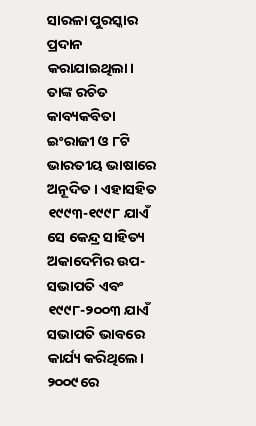ସାରଳା ପୁରସ୍କାର ପ୍ରଦାନ କରାଯାଇଥିଲା। ତାଙ୍କ ରଚିତ କାବ୍ୟକବିତା ଇଂରାଜୀ ଓ ୮ଟି ଭାରତୀୟ ଭାଷାରେ ଅନୂଦିତ। ଏହାସହିତ ୧୯୯୩-୧୯୯୮ ଯାଏଁ ସେ କେନ୍ଦ୍ର ସାହିତ୍ୟ ଅକାଦେମିର ଉପ-ସଭାପତି ଏବଂ ୧୯୯୮-୨୦୦୩ ଯାଏଁ ସଭାପତି ଭାବରେ କାର୍ଯ୍ୟ କରିଥିଲେ। ୨୦୦୯ରେ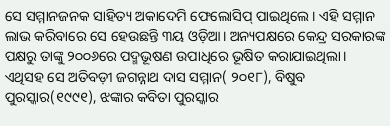ସେ ସମ୍ମାନଜନକ ସାହିତ୍ୟ ଅକାଦେମି ଫେଲୋସିପ୍ ପାଇଥିଲେ। ଏହି ସମ୍ମାନ ଲାଭ କରିବାରେ ସେ ହେଉଛନ୍ତି ୩ୟ ଓଡ଼ିଆ। ଅନ୍ୟପକ୍ଷରେ କେନ୍ଦ୍ର ସରକାରଙ୍କ ପକ୍ଷରୁ ତାଙ୍କୁ ୨୦୦୬ରେ ପଦ୍ମଭୂଷଣ ଉପାଧିରେ ଭୂଷିତ କରାଯାଇଥିଲା। ଏଥିସହ ସେ ଅତିବଡ଼ୀ ଜଗନ୍ନାଥ ଦାସ ସମ୍ମାନ( ୨୦୧୮), ବିଷୁବ ପୁରସ୍କାର(୧୯୯୧), ଝଙ୍କାର କବିତା ପୁରସ୍କାର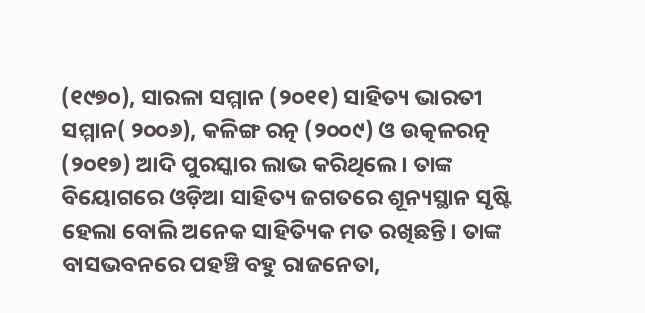(୧୯୭୦), ସାରଳା ସମ୍ମାନ (୨୦୧୧) ସାହିତ୍ୟ ଭାରତୀ ସମ୍ମାନ( ୨୦୦୬), କଳିଙ୍ଗ ରତ୍ନ (୨୦୦୯) ଓ ଉତ୍କଳରତ୍ନ (୨୦୧୭) ଆଦି ପୁରସ୍କାର ଲାଭ କରିଥିଲେ। ତାଙ୍କ ବିୟୋଗରେ ଓଡ଼ିଆ ସାହିତ୍ୟ ଜଗତରେ ଶୂନ୍ୟସ୍ଥାନ ସୃଷ୍ଟି ହେଲା ବୋଲି ଅନେକ ସାହିତ୍ୟିକ ମତ ରଖିଛନ୍ତି। ତାଙ୍କ ବାସଭବନରେ ପହଞ୍ଚି ବହୁ ରାଜନେତା,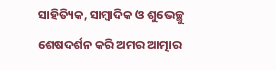ସାହିତ୍ୟିକ, ସାମ୍ବାଦିକ ଓ ଶୁଭେଚ୍ଛୁ ଶେଷଦର୍ଶନ କରି ଅମର ଆତ୍ମାର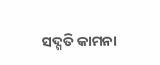ସଦ୍ଗତି କାମନା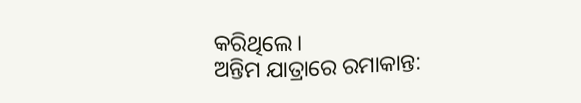କରିଥିଲେ।
ଅନ୍ତିମ ଯାତ୍ରାରେ ରମାକାନ୍ତ: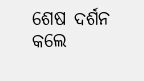ଶେଷ ଦର୍ଶନ କଲେ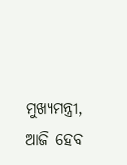ମୁଖ୍ୟମନ୍ତ୍ରୀ, ଆଜି ହେବ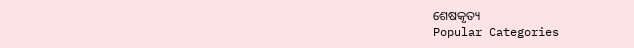ଶେଷକୃତ୍ୟ
Popular Categories